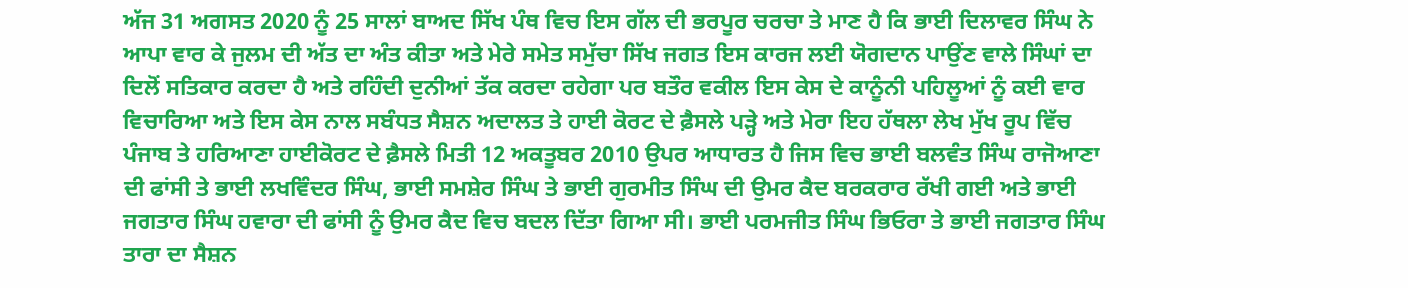ਅੱਜ 31 ਅਗਸਤ 2020 ਨੂੰ 25 ਸਾਲਾਂ ਬਾਅਦ ਸਿੱਖ ਪੰਥ ਵਿਚ ਇਸ ਗੱਲ ਦੀ ਭਰਪੂਰ ਚਰਚਾ ਤੇ ਮਾਣ ਹੈ ਕਿ ਭਾਈ ਦਿਲਾਵਰ ਸਿੰਘ ਨੇ ਆਪਾ ਵਾਰ ਕੇ ਜੁਲਮ ਦੀ ਅੱਤ ਦਾ ਅੰਤ ਕੀਤਾ ਅਤੇ ਮੇਰੇ ਸਮੇਤ ਸਮੁੱਚਾ ਸਿੱਖ ਜਗਤ ਇਸ ਕਾਰਜ ਲਈ ਯੋਗਦਾਨ ਪਾਉਂਣ ਵਾਲੇ ਸਿੰਘਾਂ ਦਾ ਦਿਲੋਂ ਸਤਿਕਾਰ ਕਰਦਾ ਹੈ ਅਤੇ ਰਹਿੰਦੀ ਦੁਨੀਆਂ ਤੱਕ ਕਰਦਾ ਰਹੇਗਾ ਪਰ ਬਤੌਰ ਵਕੀਲ ਇਸ ਕੇਸ ਦੇ ਕਾਨੂੰਨੀ ਪਹਿਲੂਆਂ ਨੂੰ ਕਈ ਵਾਰ ਵਿਚਾਰਿਆ ਅਤੇ ਇਸ ਕੇਸ ਨਾਲ ਸਬੰਧਤ ਸੈਸ਼ਨ ਅਦਾਲਤ ਤੇ ਹਾਈ ਕੋਰਟ ਦੇ ਫ਼ੈਸਲੇ ਪੜ੍ਹੇ ਅਤੇ ਮੇਰਾ ਇਹ ਹੱਥਲਾ ਲੇਖ ਮੁੱਖ ਰੂਪ ਵਿੱਚ ਪੰਜਾਬ ਤੇ ਹਰਿਆਣਾ ਹਾਈਕੋਰਟ ਦੇ ਫ਼ੈਸਲੇ ਮਿਤੀ 12 ਅਕਤੂਬਰ 2010 ਉਪਰ ਆਧਾਰਤ ਹੈ ਜਿਸ ਵਿਚ ਭਾਈ ਬਲਵੰਤ ਸਿੰਘ ਰਾਜੋਆਣਾ ਦੀ ਫਾਂਸੀ ਤੇ ਭਾਈ ਲਖਵਿੰਦਰ ਸਿੰਘ, ਭਾਈ ਸਮਸ਼ੇਰ ਸਿੰਘ ਤੇ ਭਾਈ ਗੁਰਮੀਤ ਸਿੰਘ ਦੀ ਉਮਰ ਕੈਦ ਬਰਕਰਾਰ ਰੱਖੀ ਗਈ ਅਤੇ ਭਾਈ ਜਗਤਾਰ ਸਿੰਘ ਹਵਾਰਾ ਦੀ ਫਾਂਸੀ ਨੂੰ ਉਮਰ ਕੈਦ ਵਿਚ ਬਦਲ ਦਿੱਤਾ ਗਿਆ ਸੀ। ਭਾਈ ਪਰਮਜੀਤ ਸਿੰਘ ਭਿਓਰਾ ਤੇ ਭਾਈ ਜਗਤਾਰ ਸਿੰਘ ਤਾਰਾ ਦਾ ਸੈਸ਼ਨ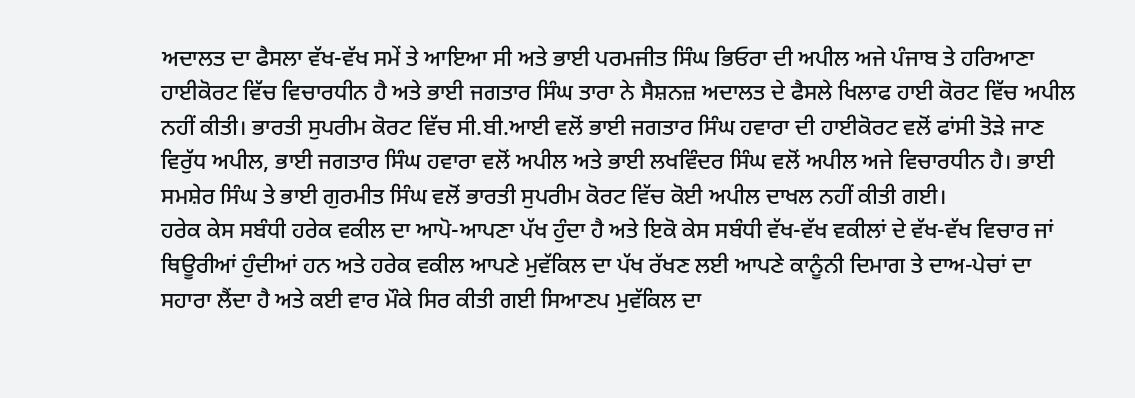ਅਦਾਲਤ ਦਾ ਫੈਸਲਾ ਵੱਖ-ਵੱਖ ਸਮੇਂ ਤੇ ਆਇਆ ਸੀ ਅਤੇ ਭਾਈ ਪਰਮਜੀਤ ਸਿੰਘ ਭਿਓਰਾ ਦੀ ਅਪੀਲ ਅਜੇ ਪੰਜਾਬ ਤੇ ਹਰਿਆਣਾ ਹਾਈਕੋਰਟ ਵਿੱਚ ਵਿਚਾਰਧੀਨ ਹੈ ਅਤੇ ਭਾਈ ਜਗਤਾਰ ਸਿੰਘ ਤਾਰਾ ਨੇ ਸੈਸ਼ਨਜ਼ ਅਦਾਲਤ ਦੇ ਫੈਸਲੇ ਖਿਲਾਫ ਹਾਈ ਕੋਰਟ ਵਿੱਚ ਅਪੀਲ ਨਹੀਂ ਕੀਤੀ। ਭਾਰਤੀ ਸੁਪਰੀਮ ਕੋਰਟ ਵਿੱਚ ਸੀ.ਬੀ.ਆਈ ਵਲੋਂ ਭਾਈ ਜਗਤਾਰ ਸਿੰਘ ਹਵਾਰਾ ਦੀ ਹਾਈਕੋਰਟ ਵਲੋਂ ਫਾਂਸੀ ਤੋੜੇ ਜਾਣ ਵਿਰੁੱਧ ਅਪੀਲ, ਭਾਈ ਜਗਤਾਰ ਸਿੰਘ ਹਵਾਰਾ ਵਲੋਂ ਅਪੀਲ ਅਤੇ ਭਾਈ ਲਖਵਿੰਦਰ ਸਿੰਘ ਵਲੋਂ ਅਪੀਲ ਅਜੇ ਵਿਚਾਰਧੀਨ ਹੈ। ਭਾਈ ਸਮਸ਼ੇਰ ਸਿੰਘ ਤੇ ਭਾਈ ਗੁਰਮੀਤ ਸਿੰਘ ਵਲੋਂ ਭਾਰਤੀ ਸੁਪਰੀਮ ਕੋਰਟ ਵਿੱਚ ਕੋਈ ਅਪੀਲ ਦਾਖਲ ਨਹੀਂ ਕੀਤੀ ਗਈ।
ਹਰੇਕ ਕੇਸ ਸਬੰਧੀ ਹਰੇਕ ਵਕੀਲ ਦਾ ਆਪੋ-ਆਪਣਾ ਪੱਖ ਹੁੰਦਾ ਹੈ ਅਤੇ ਇਕੋ ਕੇਸ ਸਬੰਧੀ ਵੱਖ-ਵੱਖ ਵਕੀਲਾਂ ਦੇ ਵੱਖ-ਵੱਖ ਵਿਚਾਰ ਜਾਂ ਥਿਊਰੀਆਂ ਹੁੰਦੀਆਂ ਹਨ ਅਤੇ ਹਰੇਕ ਵਕੀਲ ਆਪਣੇ ਮੁਵੱਕਿਲ ਦਾ ਪੱਖ ਰੱਖਣ ਲਈ ਆਪਣੇ ਕਾਨੂੰਨੀ ਦਿਮਾਗ ਤੇ ਦਾਅ-ਪੇਚਾਂ ਦਾ ਸਹਾਰਾ ਲੈਂਦਾ ਹੈ ਅਤੇ ਕਈ ਵਾਰ ਮੌਕੇ ਸਿਰ ਕੀਤੀ ਗਈ ਸਿਆਣਪ ਮੁਵੱਕਿਲ ਦਾ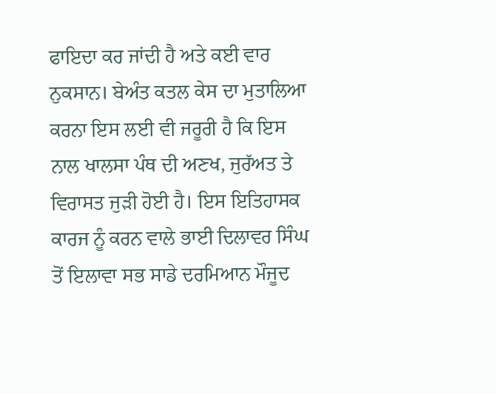ਫਾਇਦਾ ਕਰ ਜਾਂਦੀ ਹੈ ਅਤੇ ਕਈ ਵਾਰ ਨੁਕਸਾਨ। ਬੇਅੰਤ ਕਤਲ ਕੇਸ ਦਾ ਮੁਤਾਲਿਆ ਕਰਨਾ ਇਸ ਲਈ ਵੀ ਜਰੂਰੀ ਹੈ ਕਿ ਇਸ ਨਾਲ ਖਾਲਸਾ ਪੰਥ ਦੀ ਅਣਖ, ਜੁਰੱਅਤ ਤੇ ਵਿਰਾਸਤ ਜੁੜੀ ਹੋਈ ਹੈ। ਇਸ ਇਤਿਹਾਸਕ ਕਾਰਜ ਨੂੰ ਕਰਨ ਵਾਲੇ ਭਾਈ ਦਿਲਾਵਰ ਸਿੰਘ ਤੋਂ ਇਲਾਵਾ ਸਭ ਸਾਡੇ ਦਰਮਿਆਨ ਮੌਜੂਦ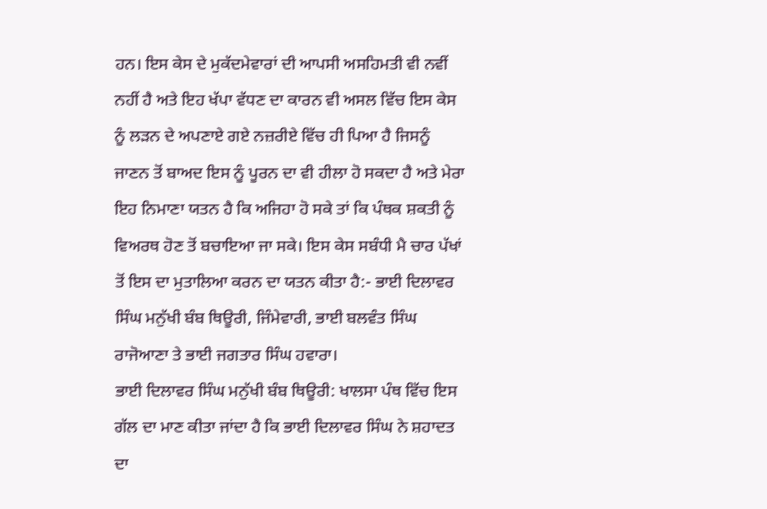ਹਨ। ਇਸ ਕੇਸ ਦੇ ਮੁਕੱਦਮੇਵਾਰਾਂ ਦੀ ਆਪਸੀ ਅਸਹਿਮਤੀ ਵੀ ਨਵੀਂ ਨਹੀਂ ਹੈ ਅਤੇ ਇਹ ਖੱਪਾ ਵੱਧਣ ਦਾ ਕਾਰਨ ਵੀ ਅਸਲ ਵਿੱਚ ਇਸ ਕੇਸ ਨੂੰ ਲੜਨ ਦੇ ਅਪਣਾਏ ਗਏ ਨਜ਼ਰੀਏ ਵਿੱਚ ਹੀ ਪਿਆ ਹੈ ਜਿਸਨੂੰ ਜਾਣਨ ਤੋਂ ਬਾਅਦ ਇਸ ਨੂੰ ਪੂਰਨ ਦਾ ਵੀ ਹੀਲਾ ਹੋ ਸਕਦਾ ਹੈ ਅਤੇ ਮੇਰਾ ਇਹ ਨਿਮਾਣਾ ਯਤਨ ਹੈ ਕਿ ਅਜਿਹਾ ਹੋ ਸਕੇ ਤਾਂ ਕਿ ਪੰਥਕ ਸ਼ਕਤੀ ਨੂੰ ਵਿਅਰਥ ਹੋਣ ਤੋਂ ਬਚਾਇਆ ਜਾ ਸਕੇ। ਇਸ ਕੇਸ ਸਬੰਧੀ ਮੈ ਚਾਰ ਪੱਖਾਂ ਤੋਂ ਇਸ ਦਾ ਮੁਤਾਲਿਆ ਕਰਨ ਦਾ ਯਤਨ ਕੀਤਾ ਹੈ:- ਭਾਈ ਦਿਲਾਵਰ ਸਿੰਘ ਮਨੁੱਖੀ ਬੰਬ ਥਿਊਰੀ, ਜਿੰਮੇਵਾਰੀ, ਭਾਈ ਬਲਵੰਤ ਸਿੰਘ ਰਾਜੋਆਣਾ ਤੇ ਭਾਈ ਜਗਤਾਰ ਸਿੰਘ ਹਵਾਰਾ।
ਭਾਈ ਦਿਲਾਵਰ ਸਿੰਘ ਮਨੁੱਖੀ ਬੰਬ ਥਿਊਰੀ: ਖਾਲਸਾ ਪੰਥ ਵਿੱਚ ਇਸ ਗੱਲ ਦਾ ਮਾਣ ਕੀਤਾ ਜਾਂਦਾ ਹੈ ਕਿ ਭਾਈ ਦਿਲਾਵਰ ਸਿੰਘ ਨੇ ਸ਼ਹਾਦਤ ਦਾ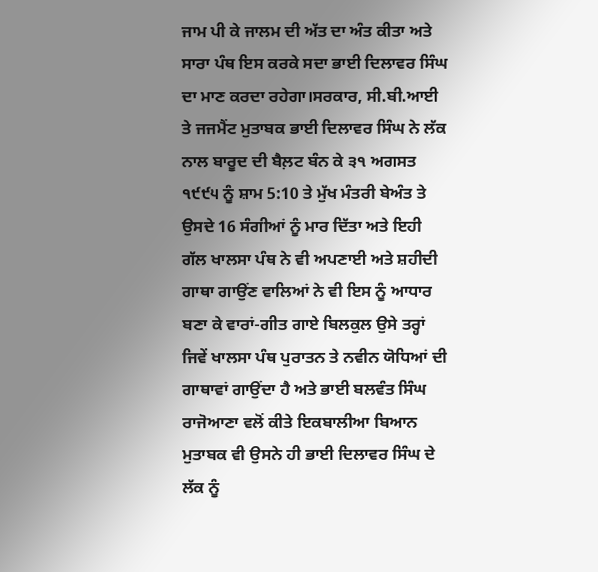ਜਾਮ ਪੀ ਕੇ ਜਾਲਮ ਦੀ ਅੱਤ ਦਾ ਅੰਤ ਕੀਤਾ ਅਤੇ ਸਾਰਾ ਪੰਥ ਇਸ ਕਰਕੇ ਸਦਾ ਭਾਈ ਦਿਲਾਵਰ ਸਿੰਘ ਦਾ ਮਾਣ ਕਰਦਾ ਰਹੇਗਾ।ਸਰਕਾਰ, ਸੀ.ਬੀ.ਆਈ ਤੇ ਜਜਮੈਂਟ ਮੁਤਾਬਕ ਭਾਈ ਦਿਲਾਵਰ ਸਿੰਘ ਨੇ ਲੱਕ ਨਾਲ ਬਾਰੂਦ ਦੀ ਬੈਲ਼ਟ ਬੰਨ ਕੇ ੩੧ ਅਗਸਤ ੧੯੯੫ ਨੂੰ ਸ਼ਾਮ 5:10 ਤੇ ਮੁੱਖ ਮੰਤਰੀ ਬੇਅੰਤ ਤੇ ਉਸਦੇ 16 ਸੰਗੀਆਂ ਨੂੰ ਮਾਰ ਦਿੱਤਾ ਅਤੇ ਇਹੀ ਗੱਲ ਖਾਲਸਾ ਪੰਥ ਨੇ ਵੀ ਅਪਣਾਈ ਅਤੇ ਸ਼ਹੀਦੀ ਗਾਥਾ ਗਾਉਂਣ ਵਾਲਿਆਂ ਨੇ ਵੀ ਇਸ ਨੂੰ ਆਧਾਰ ਬਣਾ ਕੇ ਵਾਰਾਂ-ਗੀਤ ਗਾਏ ਬਿਲਕੁਲ ਉਸੇ ਤਰ੍ਹਾਂ ਜਿਵੇਂ ਖਾਲਸਾ ਪੰਥ ਪੁਰਾਤਨ ਤੇ ਨਵੀਨ ਯੋਧਿਆਂ ਦੀ ਗਾਥਾਵਾਂ ਗਾਉਂਦਾ ਹੈ ਅਤੇ ਭਾਈ ਬਲਵੰਤ ਸਿੰਘ ਰਾਜੋਆਣਾ ਵਲੋਂ ਕੀਤੇ ਇਕਬਾਲੀਆ ਬਿਆਨ ਮੁਤਾਬਕ ਵੀ ਉਸਨੇ ਹੀ ਭਾਈ ਦਿਲਾਵਰ ਸਿੰਘ ਦੇ ਲੱਕ ਨੂੰ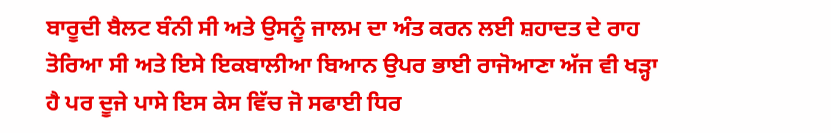ਬਾਰੂਦੀ ਬੈਲਟ ਬੰਨੀ ਸੀ ਅਤੇ ਉਸਨੂੰ ਜਾਲਮ ਦਾ ਅੰਤ ਕਰਨ ਲਈ ਸ਼ਹਾਦਤ ਦੇ ਰਾਹ ਤੋਰਿਆ ਸੀ ਅਤੇ ਇਸੇ ਇਕਬਾਲੀਆ ਬਿਆਨ ਉਪਰ ਭਾਈ ਰਾਜੋਆਣਾ ਅੱਜ ਵੀ ਖੜ੍ਹਾ ਹੈ ਪਰ ਦੂਜੇ ਪਾਸੇ ਇਸ ਕੇਸ ਵਿੱਚ ਜੋ ਸਫਾਈ ਧਿਰ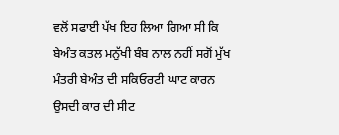ਵਲੋਂ ਸਫਾਈ ਪੱਖ ਇਹ ਲਿਆ ਗਿਆ ਸੀ ਕਿ ਬੇਅੰਤ ਕਤਲ ਮਨੁੱਖੀ ਬੰਬ ਨਾਲ ਨਹੀਂ ਸਗੋਂ ਮੁੱਖ ਮੰਤਰੀ ਬੇਅੰਤ ਦੀ ਸਕਿਓਰਟੀ ਘਾਟ ਕਾਰਨ ਉਸਦੀ ਕਾਰ ਦੀ ਸੀਟ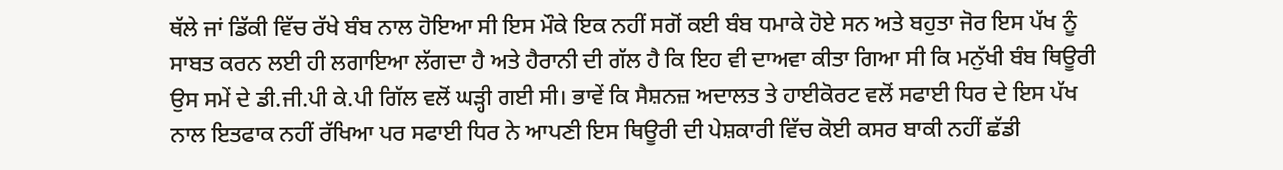ਥੱਲੇ ਜਾਂ ਡਿੱਕੀ ਵਿੱਚ ਰੱਖੇ ਬੰਬ ਨਾਲ ਹੋਇਆ ਸੀ ਇਸ ਮੌਕੇ ਇਕ ਨਹੀਂ ਸਗੋਂ ਕਈ ਬੰਬ ਧਮਾਕੇ ਹੋਏ ਸਨ ਅਤੇ ਬਹੁਤਾ ਜੋਰ ਇਸ ਪੱਖ ਨੂੰ ਸਾਬਤ ਕਰਨ ਲਈ ਹੀ ਲਗਾਇਆ ਲੱਗਦਾ ਹੈ ਅਤੇ ਹੈਰਾਨੀ ਦੀ ਗੱਲ ਹੈ ਕਿ ਇਹ ਵੀ ਦਾਅਵਾ ਕੀਤਾ ਗਿਆ ਸੀ ਕਿ ਮਨੁੱਖੀ ਬੰਬ ਥਿਊਰੀ ਉਸ ਸਮੇਂ ਦੇ ਡੀ.ਜੀ.ਪੀ ਕੇ.ਪੀ ਗਿੱਲ ਵਲੋਂ ਘੜ੍ਹੀ ਗਈ ਸੀ। ਭਾਵੇਂ ਕਿ ਸੈਸ਼ਨਜ਼ ਅਦਾਲਤ ਤੇ ਹਾਈਕੋਰਟ ਵਲੋਂ ਸਫਾਈ ਧਿਰ ਦੇ ਇਸ ਪੱਖ ਨਾਲ ਇਤਫਾਕ ਨਹੀਂ ਰੱਖਿਆ ਪਰ ਸਫਾਈ ਧਿਰ ਨੇ ਆਪਣੀ ਇਸ ਥਿਊਰੀ ਦੀ ਪੇਸ਼ਕਾਰੀ ਵਿੱਚ ਕੋਈ ਕਸਰ ਬਾਕੀ ਨਹੀਂ ਛੱਡੀ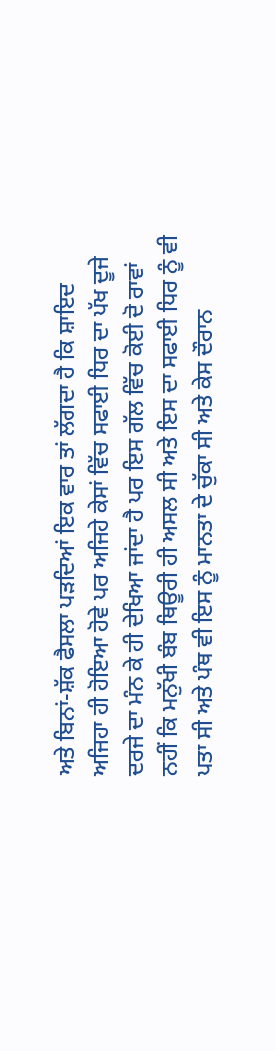ਅਤੇ ਬਿਨਾਂ-ਸ਼ੱਕ ਫੈਸਲਾ ਪੜਦਿਆਂ ਇਕ ਵਾਰ ਤਾਂ ਲੱਗਦਾ ਹੈ ਕਿ ਸ਼ਾਇਦ ਅਜਿਹਾ ਹੀ ਹੋਇਆ ਹੋਵੇ ਪਰ ਅਜਿਹੇ ਕੇਸਾਂ ਵਿੱਚ ਸਫਾਈ ਧਿਰ ਦਾ ਪੱਖ ਦੂਜੇ ਦਰਜੇ ਦਾ ਮੰਨ ਕੇ ਹੀ ਦੇਖਿਆ ਜਾਂਦਾ ਹੈ ਪਰ ਇਸ ਗੱਲ ਵਿੱਚ ਕੋਈ ਦੋ ਰਾਵਾਂ ਨਹੀਂ ਕਿ ਮਨੁੱਖੀ ਬੰਬ ਥਿਊਰੀ ਹੀ ਅਸਲ ਸੀ ਅਤੇ ਇਸ ਦਾ ਸਫਾਈ ਧਿਰ ਨੂੰ ਵੀ ਪਤਾ ਸੀ ਅਤੇ ਪੰਥ ਵੀ ਇਸ ਨੂੰ ਮਾਨਤਾ ਦੇ ਚੁੱਕਾ ਸੀ ਅਤੇ ਕੇਸ ਦੌਰਾਨ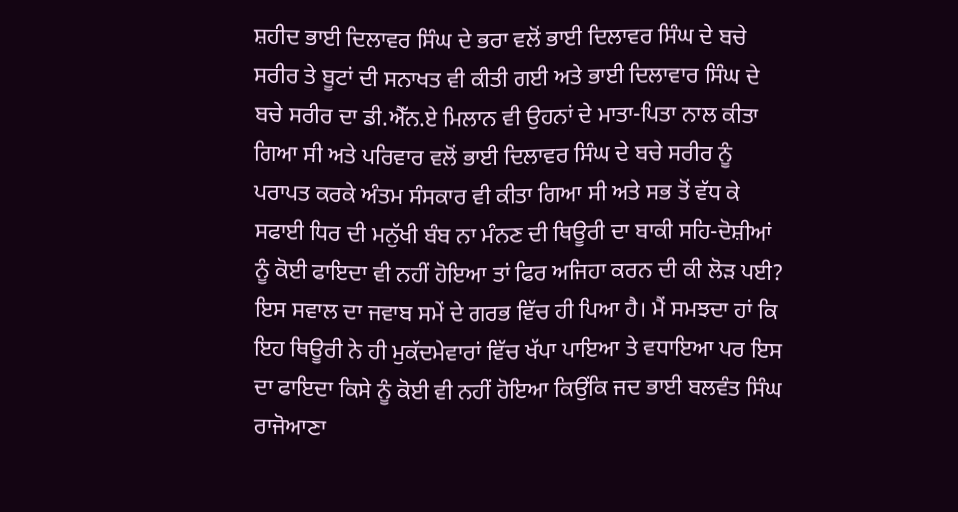ਸ਼ਹੀਦ ਭਾਈ ਦਿਲਾਵਰ ਸਿੰਘ ਦੇ ਭਰਾ ਵਲੋਂ ਭਾਈ ਦਿਲਾਵਰ ਸਿੰਘ ਦੇ ਬਚੇ ਸਰੀਰ ਤੇ ਬੂਟਾਂ ਦੀ ਸਨਾਖਤ ਵੀ ਕੀਤੀ ਗਈ ਅਤੇ ਭਾਈ ਦਿਲਾਵਾਰ ਸਿੰਘ ਦੇ ਬਚੇ ਸਰੀਰ ਦਾ ਡੀ.ਐੱਨ.ਏ ਮਿਲਾਨ ਵੀ ਉਹਨਾਂ ਦੇ ਮਾਤਾ-ਪਿਤਾ ਨਾਲ ਕੀਤਾ ਗਿਆ ਸੀ ਅਤੇ ਪਰਿਵਾਰ ਵਲੋਂ ਭਾਈ ਦਿਲਾਵਰ ਸਿੰਘ ਦੇ ਬਚੇ ਸਰੀਰ ਨੂੰ ਪਰਾਪਤ ਕਰਕੇ ਅੰਤਮ ਸੰਸਕਾਰ ਵੀ ਕੀਤਾ ਗਿਆ ਸੀ ਅਤੇ ਸਭ ਤੋਂ ਵੱਧ ਕੇ ਸਫਾਈ ਧਿਰ ਦੀ ਮਨੁੱਖੀ ਬੰਬ ਨਾ ਮੰਨਣ ਦੀ ਥਿਊਰੀ ਦਾ ਬਾਕੀ ਸਹਿ-ਦੋਸ਼ੀਆਂ ਨੂੰ ਕੋਈ ਫਾਇਦਾ ਵੀ ਨਹੀਂ ਹੋਇਆ ਤਾਂ ਫਿਰ ਅਜਿਹਾ ਕਰਨ ਦੀ ਕੀ ਲੋੜ ਪਈ? ਇਸ ਸਵਾਲ ਦਾ ਜਵਾਬ ਸਮੇਂ ਦੇ ਗਰਭ ਵਿੱਚ ਹੀ ਪਿਆ ਹੈ। ਮੈਂ ਸਮਝਦਾ ਹਾਂ ਕਿ ਇਹ ਥਿਊਰੀ ਨੇ ਹੀ ਮੁਕੱਦਮੇਵਾਰਾਂ ਵਿੱਚ ਖੱਪਾ ਪਾਇਆ ਤੇ ਵਧਾਇਆ ਪਰ ਇਸ ਦਾ ਫਾਇਦਾ ਕਿਸੇ ਨੂੰ ਕੋਈ ਵੀ ਨਹੀਂ ਹੋਇਆ ਕਿਉਂਕਿ ਜਦ ਭਾਈ ਬਲਵੰਤ ਸਿੰਘ ਰਾਜੋਆਣਾ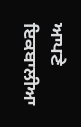ਆਪਣੇ ਇਕਬਾਲੀਆ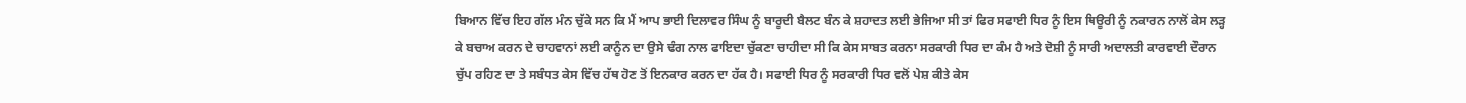ਬਿਆਨ ਵਿੱਚ ਇਹ ਗੱਲ ਮੰਨ ਚੁੱਕੇ ਸਨ ਕਿ ਮੈਂ ਆਪ ਭਾਈ ਦਿਲਾਵਰ ਸਿੰਘ ਨੂੰ ਬਾਰੂਦੀ ਬੈਲਟ ਬੰਨ ਕੇ ਸ਼ਹਾਦਤ ਲਈ ਭੇਜਿਆ ਸੀ ਤਾਂ ਫਿਰ ਸਫਾਈ ਧਿਰ ਨੂੰ ਇਸ ਥਿਊਰੀ ਨੂੰ ਨਕਾਰਨ ਨਾਲੋਂ ਕੇਸ ਲੜ੍ਹ ਕੇ ਬਚਾਅ ਕਰਨ ਦੇ ਚਾਹਵਾਨਾਂ ਲਈ ਕਾਨੂੰਨ ਦਾ ਉਸੇ ਢੰਗ ਨਾਲ ਫਾਇਦਾ ਚੁੱਕਣਾ ਚਾਹੀਦਾ ਸੀ ਕਿ ਕੇਸ ਸਾਬਤ ਕਰਨਾ ਸਰਕਾਰੀ ਧਿਰ ਦਾ ਕੰਮ ਹੈ ਅਤੇ ਦੋਸ਼ੀ ਨੂੰ ਸਾਰੀ ਅਦਾਲਤੀ ਕਾਰਵਾਈ ਦੌਰਾਨ ਚੁੱਪ ਰਹਿਣ ਦਾ ਤੇ ਸਬੰਧਤ ਕੇਸ ਵਿੱਚ ਹੱਥ ਹੋਣ ਤੋਂ ਇਨਕਾਰ ਕਰਨ ਦਾ ਹੱਕ ਹੈ। ਸਫਾਈ ਧਿਰ ਨੂੰ ਸਰਕਾਰੀ ਧਿਰ ਵਲੋਂ ਪੇਸ਼ ਕੀਤੇ ਕੇਸ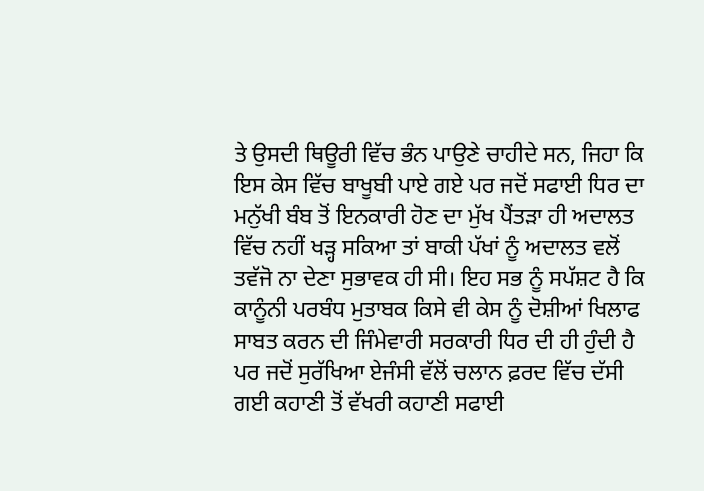ਤੇ ਉਸਦੀ ਥਿਊਰੀ ਵਿੱਚ ਭੰਨ ਪਾਉਣੇ ਚਾਹੀਦੇ ਸਨ, ਜਿਹਾ ਕਿ ਇਸ ਕੇਸ ਵਿੱਚ ਬਾਖੂਬੀ ਪਾਏ ਗਏ ਪਰ ਜਦੋਂ ਸਫਾਈ ਧਿਰ ਦਾ ਮਨੁੱਖੀ ਬੰਬ ਤੋਂ ਇਨਕਾਰੀ ਹੋਣ ਦਾ ਮੁੱਖ ਪੈਂਤੜਾ ਹੀ ਅਦਾਲਤ ਵਿੱਚ ਨਹੀਂ ਖੜ੍ਹ ਸਕਿਆ ਤਾਂ ਬਾਕੀ ਪੱਖਾਂ ਨੂੰ ਅਦਾਲਤ ਵਲੋਂ ਤਵੱਜੋ ਨਾ ਦੇਣਾ ਸੁਭਾਵਕ ਹੀ ਸੀ। ਇਹ ਸਭ ਨੂੰ ਸਪੱਸ਼ਟ ਹੈ ਕਿ ਕਾਨੂੰਨੀ ਪਰਬੰਧ ਮੁਤਾਬਕ ਕਿਸੇ ਵੀ ਕੇਸ ਨੂੰ ਦੋਸ਼ੀਆਂ ਖਿਲਾਫ ਸਾਬਤ ਕਰਨ ਦੀ ਜਿੰਮੇਵਾਰੀ ਸਰਕਾਰੀ ਧਿਰ ਦੀ ਹੀ ਹੁੰਦੀ ਹੈ ਪਰ ਜਦੋਂ ਸੁਰੱਖਿਆ ਏਜੰਸੀ ਵੱਲੋਂ ਚਲਾਨ ਫ਼ਰਦ ਵਿੱਚ ਦੱਸੀ ਗਈ ਕਹਾਣੀ ਤੋਂ ਵੱਖਰੀ ਕਹਾਣੀ ਸਫਾਈ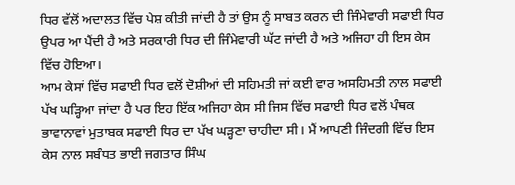ਧਿਰ ਵੱਲੋਂ ਅਦਾਲਤ ਵਿੱਚ ਪੇਸ਼ ਕੀਤੀ ਜਾਂਦੀ ਹੈ ਤਾਂ ਉਸ ਨੂੰ ਸਾਬਤ ਕਰਨ ਦੀ ਜਿੰਮੇਵਾਰੀ ਸਫਾਈ ਧਿਰ ਉਪਰ ਆ ਪੈਂਦੀ ਹੈ ਅਤੇ ਸਰਕਾਰੀ ਧਿਰ ਦੀ ਜਿੰਮੇਵਾਰੀ ਘੱਟ ਜਾਂਦੀ ਹੈ ਅਤੇ ਅਜਿਹਾ ਹੀ ਇਸ ਕੇਸ ਵਿੱਚ ਹੋਇਆ।
ਆਮ ਕੇਸਾਂ ਵਿੱਚ ਸਫਾਈ ਧਿਰ ਵਲੋਂ ਦੋਸ਼ੀਆਂ ਦੀ ਸਹਿਮਤੀ ਜਾਂ ਕਈ ਵਾਰ ਅਸਹਿਮਤੀ ਨਾਲ ਸਫਾਈ ਪੱਖ ਘੜ੍ਹਿਆ ਜਾਂਦਾ ਹੈ ਪਰ ਇਹ ਇੱਕ ਅਜਿਹਾ ਕੇਸ ਸੀ ਜਿਸ ਵਿੱਚ ਸਫਾਈ ਧਿਰ ਵਲੋਂ ਪੰਥਕ ਭਾਵਾਨਾਵਾਂ ਮੁਤਾਬਕ ਸਫਾਈ ਧਿਰ ਦਾ ਪੱਖ ਘੜ੍ਹਣਾ ਚਾਹੀਦਾ ਸੀ। ਮੈਂ ਆਪਣੀ ਜਿੰਦਗੀ ਵਿੱਚ ਇਸ ਕੇਸ ਨਾਲ ਸਬੰਧਤ ਭਾਈ ਜਗਤਾਰ ਸਿੰਘ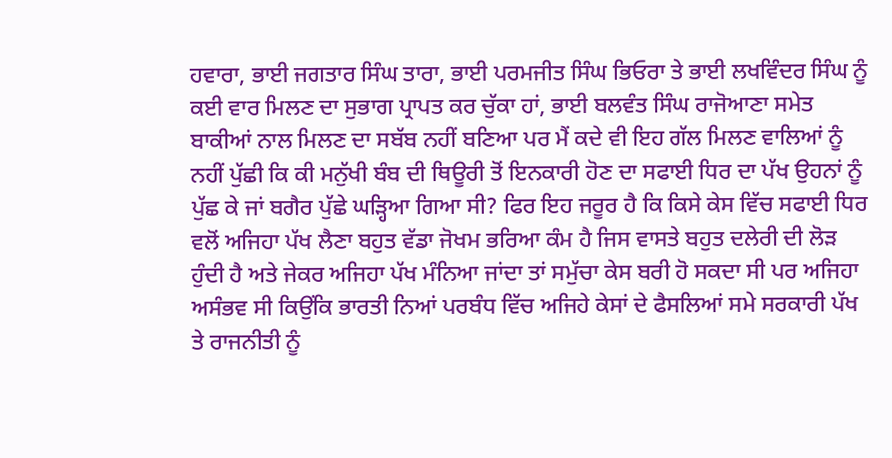ਹਵਾਰਾ, ਭਾਈ ਜਗਤਾਰ ਸਿੰਘ ਤਾਰਾ, ਭਾਈ ਪਰਮਜੀਤ ਸਿੰਘ ਭਿਓਰਾ ਤੇ ਭਾਈ ਲਖਵਿੰਦਰ ਸਿੰਘ ਨੂੰ ਕਈ ਵਾਰ ਮਿਲਣ ਦਾ ਸੁਭਾਗ ਪ੍ਰਾਪਤ ਕਰ ਚੁੱਕਾ ਹਾਂ, ਭਾਈ ਬਲਵੰਤ ਸਿੰਘ ਰਾਜੋਆਣਾ ਸਮੇਤ ਬਾਕੀਆਂ ਨਾਲ ਮਿਲਣ ਦਾ ਸਬੱਬ ਨਹੀਂ ਬਣਿਆ ਪਰ ਮੈਂ ਕਦੇ ਵੀ ਇਹ ਗੱਲ ਮਿਲਣ ਵਾਲਿਆਂ ਨੂੰ ਨਹੀਂ ਪੁੱਛੀ ਕਿ ਕੀ ਮਨੁੱਖੀ ਬੰਬ ਦੀ ਥਿਊਰੀ ਤੋਂ ਇਨਕਾਰੀ ਹੋਣ ਦਾ ਸਫਾਈ ਧਿਰ ਦਾ ਪੱਖ ਉਹਨਾਂ ਨੂੰ ਪੁੱਛ ਕੇ ਜਾਂ ਬਗੈਰ ਪੁੱਛੇ ਘੜ੍ਹਿਆ ਗਿਆ ਸੀ? ਫਿਰ ਇਹ ਜਰੂਰ ਹੈ ਕਿ ਕਿਸੇ ਕੇਸ ਵਿੱਚ ਸਫਾਈ ਧਿਰ ਵਲੋਂ ਅਜਿਹਾ ਪੱਖ ਲੈਣਾ ਬਹੁਤ ਵੱਡਾ ਜੋਖਮ ਭਰਿਆ ਕੰਮ ਹੈ ਜਿਸ ਵਾਸਤੇ ਬਹੁਤ ਦਲੇਰੀ ਦੀ ਲੋੜ ਹੁੰਦੀ ਹੈ ਅਤੇ ਜੇਕਰ ਅਜਿਹਾ ਪੱਖ ਮੰਨਿਆ ਜਾਂਦਾ ਤਾਂ ਸਮੁੱਚਾ ਕੇਸ ਬਰੀ ਹੋ ਸਕਦਾ ਸੀ ਪਰ ਅਜਿਹਾ ਅਸੰਭਵ ਸੀ ਕਿਉਂਕਿ ਭਾਰਤੀ ਨਿਆਂ ਪਰਬੰਧ ਵਿੱਚ ਅਜਿਹੇ ਕੇਸਾਂ ਦੇ ਫੈਸਲਿਆਂ ਸਮੇ ਸਰਕਾਰੀ ਪੱਖ ਤੇ ਰਾਜਨੀਤੀ ਨੂੰ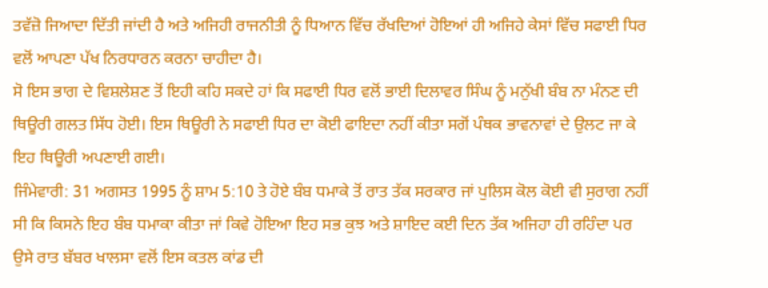ਤਵੱਜ਼ੋ ਜਿਆਦਾ ਦਿੱਤੀ ਜਾਂਦੀ ਹੈ ਅਤੇ ਅਜਿਹੀ ਰਾਜਨੀਤੀ ਨੂੰ ਧਿਆਨ ਵਿੱਚ ਰੱਖਦਿਆਂ ਹੋਇਆਂ ਹੀ ਅਜਿਹੇ ਕੇਸਾਂ ਵਿੱਚ ਸਫਾਈ ਧਿਰ ਵਲੋਂ ਆਪਣਾ ਪੱਖ ਨਿਰਧਾਰਨ ਕਰਨਾ ਚਾਹੀਦਾ ਹੈ।
ਸੋ ਇਸ ਭਾਗ ਦੇ ਵਿਸ਼ਲੇਸ਼ਣ ਤੋਂ ਇਹੀ ਕਹਿ ਸਕਦੇ ਹਾਂ ਕਿ ਸਫਾਈ ਧਿਰ ਵਲੋਂ ਭਾਈ ਦਿਲਾਵਰ ਸਿੰਘ ਨੂੰ ਮਨੁੱਖੀ ਬੰਬ ਨਾ ਮੰਨਣ ਦੀ ਥਿਊਰੀ ਗਲਤ ਸਿੱਧ ਹੋਈ। ਇਸ ਥਿਊਰੀ ਨੇ ਸਫਾਈ ਧਿਰ ਦਾ ਕੋਈ ਫਾਇਦਾ ਨਹੀਂ ਕੀਤਾ ਸਗੋਂ ਪੰਥਕ ਭਾਵਨਾਵਾਂ ਦੇ ਉਲਟ ਜਾ ਕੇ ਇਹ ਥਿਊਰੀ ਅਪਣਾਈ ਗਈ।
ਜਿੰਮੇਵਾਰੀ: 31 ਅਗਸਤ 1995 ਨੂੰ ਸ਼ਾਮ 5:10 ਤੇ ਹੋਏ ਬੰਬ ਧਮਾਕੇ ਤੋਂ ਰਾਤ ਤੱਕ ਸਰਕਾਰ ਜਾਂ ਪੁਲਿਸ ਕੋਲ ਕੋਈ ਵੀ ਸੁਰਾਗ ਨਹੀਂ ਸੀ ਕਿ ਕਿਸਨੇ ਇਹ ਬੰਬ ਧਮਾਕਾ ਕੀਤਾ ਜਾਂ ਕਿਵੇ ਹੋਇਆ ਇਹ ਸਭ ਕੁਝ ਅਤੇ ਸ਼ਾਇਦ ਕਈ ਦਿਨ ਤੱਕ ਅਜਿਹਾ ਹੀ ਰਹਿੰਦਾ ਪਰ ਉਸੇ ਰਾਤ ਬੱਬਰ ਖਾਲਸਾ ਵਲੋਂ ਇਸ ਕਤਲ ਕਾਂਡ ਦੀ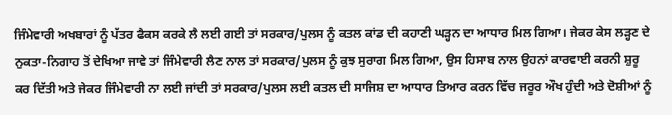ਜਿੰਮੇਵਾਰੀ ਅਖਬਾਰਾਂ ਨੂੰ ਪੱਤਰ ਫੈਕਸ ਕਰਕੇ ਲੈ ਲਈ ਗਈ ਤਾਂ ਸਰਕਾਰ/ਪੁਲਸ ਨੂੰ ਕਤਲ ਕਾਂਡ ਦੀ ਕਹਾਣੀ ਘੜ੍ਹਨ ਦਾ ਆਧਾਰ ਮਿਲ ਗਿਆ। ਜੇਕਰ ਕੇਸ ਲੜ੍ਹਣ ਦੇ ਨੁਕਤਾ-ਨਿਗਾਹ ਤੋਂ ਦੇਖਿਆ ਜਾਵੇ ਤਾਂ ਜਿੰਮੇਵਾਰੀ ਲੈਣ ਨਾਲ ਤਾਂ ਸਰਕਾਰ/ਪੁਲਸ ਨੂੰ ਕੁਝ ਸੁਰਾਗ ਮਿਲ ਗਿਆ, ਉਸ ਹਿਸਾਬ ਨਾਲ ਉਹਨਾਂ ਕਾਰਵਾਈ ਕਰਨੀ ਸ਼ੁਰੂ ਕਰ ਦਿੱਤੀ ਅਤੇ ਜੇਕਰ ਜਿੰਮੇਵਾਰੀ ਨਾ ਲਈ ਜਾਂਦੀ ਤਾਂ ਸਰਕਾਰ/ਪੁਲਸ ਲਈ ਕਤਲ ਦੀ ਸਾਜਿਸ਼ ਦਾ ਆਧਾਰ ਤਿਆਰ ਕਰਨ ਵਿੱਚ ਜਰੂਰ ਔਖ ਹੁੰਦੀ ਅਤੇ ਦੋਸ਼ੀਆਂ ਨੂੰ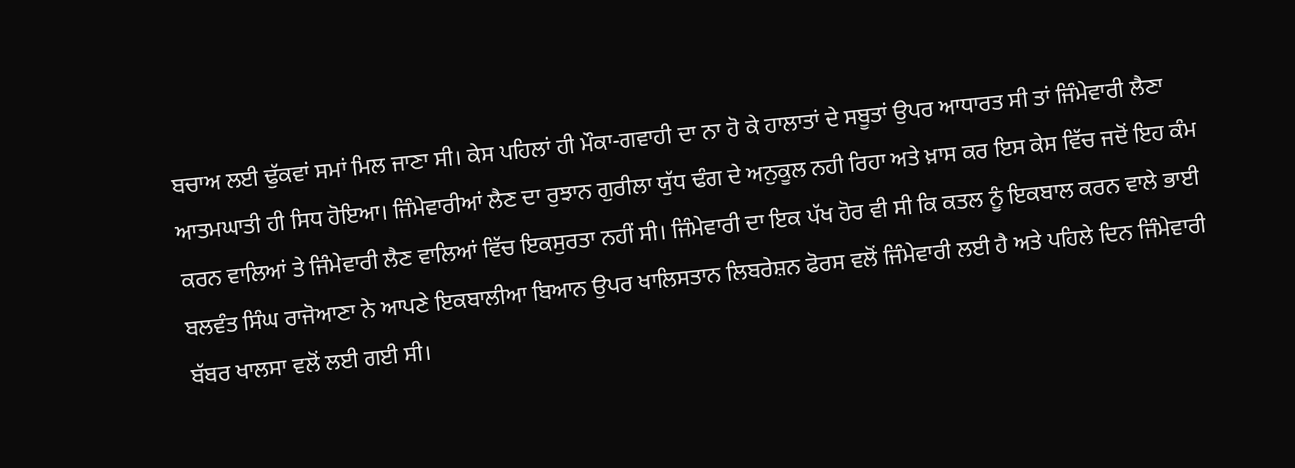ਬਚਾਅ ਲਈ ਢੁੱਕਵਾਂ ਸਮਾਂ ਮਿਲ ਜਾਣਾ ਸੀ। ਕੇਸ ਪਹਿਲਾਂ ਹੀ ਮੌਕਾ-ਗਵਾਹੀ ਦਾ ਨਾ ਹੋ ਕੇ ਹਾਲਾਤਾਂ ਦੇ ਸਬੂਤਾਂ ਉਪਰ ਆਧਾਰਤ ਸੀ ਤਾਂ ਜਿੰਮੇਵਾਰੀ ਲੈਣਾ ਆਤਮਘਾਤੀ ਹੀ ਸਿਧ ਹੋਇਆ। ਜਿੰਮੇਵਾਰੀਆਂ ਲੈਣ ਦਾ ਰੁਝਾਨ ਗੁਰੀਲਾ ਯੁੱਧ ਢੰਗ ਦੇ ਅਨੁਕੂਲ ਨਹੀ ਰਿਹਾ ਅਤੇ ਖ਼ਾਸ ਕਰ ਇਸ ਕੇਸ ਵਿੱਚ ਜਦੋਂ ਇਹ ਕੰਮ ਕਰਨ ਵਾਲਿਆਂ ਤੇ ਜਿੰਮੇਵਾਰੀ ਲੈਣ ਵਾਲਿਆਂ ਵਿੱਚ ਇਕਸੁਰਤਾ ਨਹੀਂ ਸੀ। ਜਿੰਮੇਵਾਰੀ ਦਾ ਇਕ ਪੱਖ ਹੋਰ ਵੀ ਸੀ ਕਿ ਕਤਲ ਨੂੰ ਇਕਬਾਲ ਕਰਨ ਵਾਲੇ ਭਾਈ ਬਲਵੰਤ ਸਿੰਘ ਰਾਜੋਆਣਾ ਨੇ ਆਪਣੇ ਇਕਬਾਲੀਆ ਬਿਆਨ ਉਪਰ ਖਾਲਿਸਤਾਨ ਲਿਬਰੇਸ਼ਨ ਫੋਰਸ ਵਲੋਂ ਜਿੰਮੇਵਾਰੀ ਲਈ ਹੈ ਅਤੇ ਪਹਿਲੇ ਦਿਨ ਜਿੰਮੇਵਾਰੀ ਬੱਬਰ ਖਾਲਸਾ ਵਲੋਂ ਲਈ ਗਈ ਸੀ।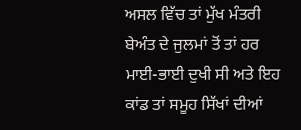ਅਸਲ ਵਿੱਚ ਤਾਂ ਮੁੱਖ ਮੰਤਰੀ ਬੇਅੰਤ ਦੇ ਜੁਲਮਾਂ ਤੋਂ ਤਾਂ ਹਰ ਮਾਈ-ਭਾਈ ਦੁਖੀ ਸੀ ਅਤੇ ਇਹ ਕਾਂਡ ਤਾਂ ਸਮੂਹ ਸਿੱਖਾਂ ਦੀਆਂ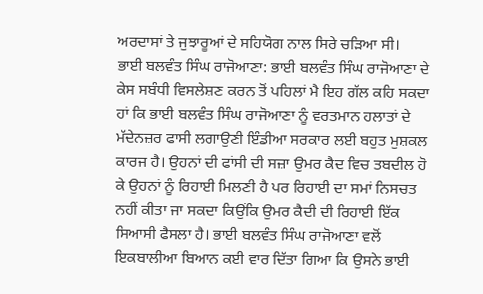ਅਰਦਾਸਾਂ ਤੇ ਜੁਝਾਰੂਆਂ ਦੇ ਸਹਿਯੋਗ ਨਾਲ ਸਿਰੇ ਚੜਿਆ ਸੀ।
ਭਾਈ ਬਲਵੰਤ ਸਿੰਘ ਰਾਜੋਆਣਾ: ਭਾਈ ਬਲਵੰਤ ਸਿੰਘ ਰਾਜੋਆਣਾ ਦੇ ਕੇਸ ਸਬੰਧੀ ਵਿਸਲੇਸ਼ਣ ਕਰਨ ਤੋਂ ਪਹਿਲਾਂ ਮੈ ਇਹ ਗੱਲ ਕਹਿ ਸਕਦਾ ਹਾਂ ਕਿ ਭਾਈ ਬਲਵੰਤ ਸਿੰਘ ਰਾਜੋਆਣਾ ਨੂੰ ਵਰਤਮਾਨ ਹਲਾਤਾਂ ਦੇ ਮੱਦੇਨਜ਼ਰ ਫਾਸੀ ਲਗਾਉਣੀ ਇੰਡੀਆ ਸਰਕਾਰ ਲਈ ਬਹੁਤ ਮੁਸ਼ਕਲ ਕਾਰਜ ਹੈ। ਉਹਨਾਂ ਦੀ ਫਾਂਸੀ ਦੀ ਸਜ਼ਾ ਉਮਰ ਕੈਦ ਵਿਚ ਤਬਦੀਲ ਹੋ ਕੇ ਉਹਨਾਂ ਨੂੰ ਰਿਹਾਈ ਮਿਲਣੀ ਹੈ ਪਰ ਰਿਹਾਈ ਦਾ ਸਮਾਂ ਨਿਸਚਤ ਨਹੀਂ ਕੀਤਾ ਜਾ ਸਕਦਾ ਕਿਉਂਕਿ ਉਮਰ ਕੈਦੀ ਦੀ ਰਿਹਾਈ ਇੱਕ ਸਿਆਸੀ ਫੈਸਲਾ ਹੈ। ਭਾਈ ਬਲਵੰਤ ਸਿੰਘ ਰਾਜੋਆਣਾ ਵਲੋਂ ਇਕਬਾਲੀਆ ਬਿਆਨ ਕਈ ਵਾਰ ਦਿੱਤਾ ਗਿਆ ਕਿ ਉਸਨੇ ਭਾਈ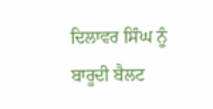ਦਿਲਾਵਰ ਸਿੰਘ ਨੂੰ ਬਾਰੂਦੀ ਬੈਲਟ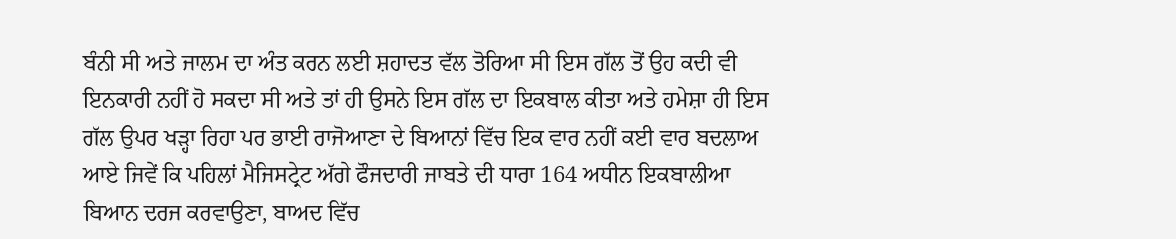ਬੰਨੀ ਸੀ ਅਤੇ ਜਾਲਮ ਦਾ ਅੰਤ ਕਰਨ ਲਈ ਸ਼ਹਾਦਤ ਵੱਲ ਤੋਰਿਆ ਸੀ ਇਸ ਗੱਲ ਤੋਂ ਉਹ ਕਦੀ ਵੀ ਇਨਕਾਰੀ ਨਹੀਂ ਹੋ ਸਕਦਾ ਸੀ ਅਤੇ ਤਾਂ ਹੀ ਉਸਨੇ ਇਸ ਗੱਲ ਦਾ ਇਕਬਾਲ ਕੀਤਾ ਅਤੇ ਹਮੇਸ਼ਾ ਹੀ ਇਸ ਗੱਲ ਉਪਰ ਖੜ੍ਹਾ ਰਿਹਾ ਪਰ ਭਾਈ ਰਾਜੋਆਣਾ ਦੇ ਬਿਆਨਾਂ ਵਿੱਚ ਇਕ ਵਾਰ ਨਹੀਂ ਕਈ ਵਾਰ ਬਦਲਾਅ ਆਏ ਜਿਵੇਂ ਕਿ ਪਹਿਲਾਂ ਮੈਜਿਸਟ੍ਰੇਟ ਅੱਗੇ ਫੌਜਦਾਰੀ ਜਾਬਤੇ ਦੀ ਧਾਰਾ 164 ਅਧੀਨ ਇਕਬਾਲੀਆ ਬਿਆਨ ਦਰਜ ਕਰਵਾਉਣਾ, ਬਾਅਦ ਵਿੱਚ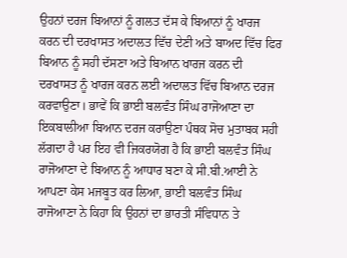ਉਹਨਾਂ ਦਰਜ ਬਿਆਨਾਂ ਨੂੰ ਗਲਤ ਦੱਸ ਕੇ ਬਿਆਨਾਂ ਨੂੰ ਖਾਰਜ ਕਰਨ ਦੀ ਦਰਖਾਸਤ ਅਦਾਲਤ ਵਿੱਚ ਦੇਣੀ ਅਤੇ ਬਾਅਦ ਵਿੱਚ ਫਿਰ ਬਿਆਨ ਨੂੰ ਸਹੀ ਦੱਸਣਾ ਅਤੇ ਬਿਆਨ ਖਾਰਜ ਕਰਨ ਦੀ ਦਰਖਾਸਤ ਨੂੰ ਖਾਰਜ ਕਰਨ ਲਈ ਅਦਾਲਤ ਵਿੱਚ ਬਿਆਨ ਦਰਜ ਕਰਵਾਉਣਾ। ਭਾਵੇਂ ਕਿ ਭਾਈ ਬਲਵੰਤ ਸਿੰਘ ਰਾਜੋਆਣਾ ਦਾ ਇਕਬਾਲੀਆ ਬਿਆਨ ਦਰਜ ਕਰਾਉਣਾ ਪੰਥਕ ਸੋਚ ਮੁਤਾਬਕ ਸਹੀ ਲੱਗਦਾ ਹੈ ਪਰ ਇਹ ਵੀ ਜਿਕਰਯੋਗ ਹੈ ਕਿ ਭਾਈ ਬਲਵੰਤ ਸਿੰਘ ਰਾਜੋਆਣਾ ਦੇ ਬਿਆਨ ਨੂੰ ਆਧਾਰ ਬਣਾ ਕੇ ਸੀ.ਬੀ.ਆਈ ਨੇ ਆਪਣਾ ਕੇਸ ਮਜਬੂਤ ਕਰ ਲਿਆ, ਭਾਈ ਬਲਵੰਤ ਸਿੰਘ ਰਾਜੋਆਣਾ ਨੇ ਕਿਹਾ ਕਿ ਉਹਨਾਂ ਦਾ ਭਾਰਤੀ ਸੰਵਿਧਾਨ ਤੇ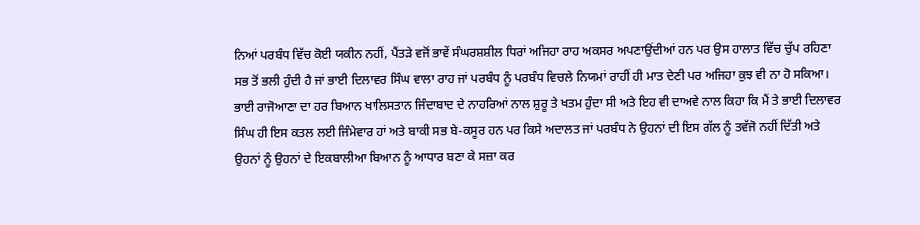ਨਿਆਂ ਪਰਬੰਧ ਵਿੱਚ ਕੋਈ ਯਕੀਨ ਨਹੀਂ, ਪੈਂਤੜੇ ਵਜੋਂ ਭਾਵੇਂ ਸੰਘਰਸ਼ਸ਼ੀਲ ਧਿਰਾਂ ਅਜਿਹਾ ਰਾਹ ਅਕਸਰ ਅਪਣਾਉਂਦੀਆਂ ਹਨ ਪਰ ਉਸ ਹਾਲਾਤ ਵਿੱਚ ਚੁੱਪ ਰਹਿਣਾ ਸਭ ਤੋਂ ਭਲੀ ਹੁੰਦੀ ਹੈ ਜਾਂ ਭਾਈ ਦਿਲਾਵਰ ਸਿੰਘ ਵਾਲਾ ਰਾਹ ਜਾਂ ਪਰਬੰਧ ਨੂੰ ਪਰਬੰਧ ਵਿਚਲੇ ਨਿਯਮਾਂ ਰਾਹੀਂ ਹੀ ਮਾਤ ਦੇਣੀ ਪਰ ਅਜਿਹਾ ਕੁਝ ਵੀ ਨਾ ਹੋ ਸਕਿਆ। ਭਾਈ ਰਾਜੋਆਣਾ ਦਾ ਹਰ ਬਿਆਨ ਖਾਲਿਸਤਾਨ ਜਿੰਦਾਬਾਦ ਦੇ ਨਾਹਰਿਆਂ ਨਾਲ ਸ਼ੁਰੂ ਤੇ ਖਤਮ ਹੁੰਦਾ ਸੀ ਅਤੇ ਇਹ ਵੀ ਦਾਅਵੇ ਨਾਲ ਕਿਹਾ ਕਿ ਮੈਂ ਤੇ ਭਾਈ ਦਿਲਾਵਰ ਸਿੰਘ ਹੀ ਇਸ ਕਤਲ ਲਈ ਜਿੰਮੇਵਾਰ ਹਾਂ ਅਤੇ ਬਾਕੀ ਸਭ ਬੇ-ਕਸੂਰ ਹਨ ਪਰ ਕਿਸੇ ਅਦਾਲਤ ਜਾਂ ਪਰਬੰਧ ਨੇ ਉਹਨਾਂ ਦੀ ਇਸ ਗੱਲ ਨੂੰ ਤਵੱਜੋ ਨਹੀਂ ਦਿੱਤੀ ਅਤੇ ਉਹਨਾਂ ਨੂੰ ਉਹਨਾਂ ਦੇ ਇਕਬਾਲੀਆ ਬਿਆਨ ਨੂੰ ਆਧਾਰ ਬਣਾ ਕੇ ਸਜ਼ਾ ਕਰ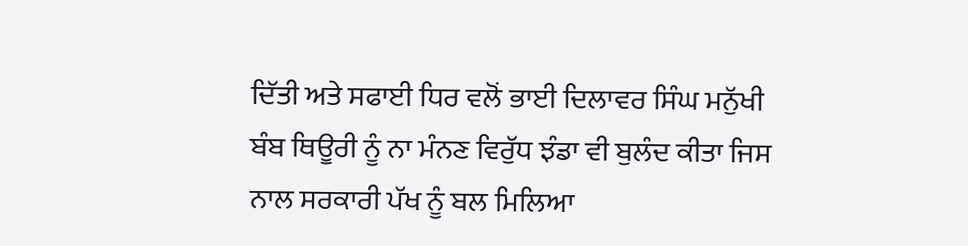ਦਿੱਤੀ ਅਤੇ ਸਫਾਈ ਧਿਰ ਵਲੋਂ ਭਾਈ ਦਿਲਾਵਰ ਸਿੰਘ ਮਨੁੱਖੀ ਬੰਬ ਥਿਊਰੀ ਨੂੰ ਨਾ ਮੰਨਣ ਵਿਰੁੱਧ ਝੰਡਾ ਵੀ ਬੁਲੰਦ ਕੀਤਾ ਜਿਸ ਨਾਲ ਸਰਕਾਰੀ ਪੱਖ ਨੂੰ ਬਲ ਮਿਲਿਆ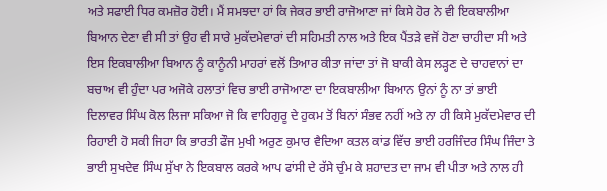ਅਤੇ ਸਫਾਈ ਧਿਰ ਕਮਜ਼ੋਰ ਹੋਈ। ਮੈਂ ਸਮਝਦਾ ਹਾਂ ਕਿ ਜੇਕਰ ਭਾਈ ਰਾਜੋਆਣਾ ਜਾਂ ਕਿਸੇ ਹੋਰ ਨੇ ਵੀ ਇਕਬਾਲੀਆ ਬਿਆਨ ਦੇਣਾ ਵੀ ਸੀ ਤਾਂ ਉਹ ਵੀ ਸਾਰੇ ਮੁਕੱਦਮੇਵਾਰਾਂ ਦੀ ਸਹਿਮਤੀ ਨਾਲ ਅਤੇ ਇਕ ਪੈਂਤੜੇ ਵਜੋਂ ਹੋਣਾ ਚਾਹੀਦਾ ਸੀ ਅਤੇ ਇਸ ਇਕਬਾਲੀਆ ਬਿਆਨ ਨੂੰ ਕਾਨੂੰਨੀ ਮਾਹਰਾਂ ਵਲੋਂ ਤਿਆਰ ਕੀਤਾ ਜਾਂਦਾ ਤਾਂ ਜੋ ਬਾਕੀ ਕੇਸ ਲੜ੍ਹਣ ਦੇ ਚਾਹਵਾਨਾਂ ਦਾ ਬਚਾਅ ਵੀ ਹੁੰਦਾ ਪਰ ਅਜੋਕੇ ਹਲਾਤਾਂ ਵਿਚ ਭਾਈ ਰਾਜੋਆਣਾ ਦਾ ਇਕਬਾਲੀਆ ਬਿਆਨ ਉਨਾਂ ਨੂੰ ਨਾ ਤਾਂ ਭਾਈ ਦਿਲਾਵਰ ਸਿੰਘ ਕੋਲ ਲਿਜਾ ਸਕਿਆ ਜੋ ਕਿ ਵਾਹਿਗੁਰੂ ਦੇ ਹੁਕਮ ਤੋਂ ਬਿਨਾਂ ਸੰਭਵ ਨਹੀਂ ਅਤੇ ਨਾ ਹੀ ਕਿਸੇ ਮੁਕੱਦਮੇਵਾਰ ਦੀ ਰਿਹਾਈ ਹੋ ਸਕੀ ਜਿਹਾ ਕਿ ਭਾਰਤੀ ਫੌਜ ਮੁਖੀ ਅਰੁਣ ਕੁਮਾਰ ਵੈਦਿਆ ਕਤਲ ਕਾਂਡ ਵਿੱਚ ਭਾਈ ਹਰਜਿੰਦਰ ਸਿੰਘ ਜਿੰਦਾ ਤੇ ਭਾਈ ਸੁਖਦੇਵ ਸਿੰਘ ਸੁੱਖਾ ਨੇ ਇਕਬਾਲ ਕਰਕੇ ਆਪ ਫਾਂਸੀ ਦੇ ਰੱਸੇ ਚੁੰਮ ਕੇ ਸ਼ਹਾਦਤ ਦਾ ਜਾਮ ਵੀ ਪੀਤਾ ਅਤੇ ਨਾਲ ਹੀ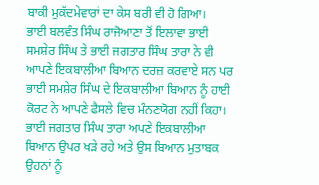ਬਾਕੀ ਮੁਕੱਦਮੇਵਾਰਾਂ ਦਾ ਕੇਸ ਬਰੀ ਵੀ ਹੋ ਗਿਆ।
ਭਾਈ ਬਲਵੰਤ ਸਿੰਘ ਰਾਜੋਆਣਾ ਤੋਂ ਇਲਾਵਾ ਭਾਈ ਸਮਸ਼ੇਰ ਸਿੰਘ ਤੇ ਭਾਈ ਜਗਤਾਰ ਸਿੰਘ ਤਾਰਾ ਨੇ ਵੀ ਆਪਣੇ ਇਕਬਾਲੀਆ ਬਿਆਨ ਦਰਜ਼ ਕਰਵਾਏ ਸਨ ਪਰ ਭਾਈ ਸਮਸ਼ੇਰ ਸਿੰਘ ਦੇ ਇਕਬਾਲੀਆ ਬਿਆਨ ਨੂੰ ਹਾਈ ਕੋਰਟ ਨੇ ਆਪਣੇ ਫੈਸਲੇ ਵਿਚ ਮੰਨਣਯੋਗ ਨਹੀਂ ਕਿਹਾ। ਭਾਈ ਜਗਤਾਰ ਸਿੰਘ ਤਾਰਾ ਅਪਣੇ ਇਕਬਾਲੀਆ ਬਿਆਨ ਉਪਰ ਖੜੇ ਰਹੇ ਅਤੇ ਉਸ ਬਿਆਨ ਮੁਤਾਬਕ ਉਹਨਾਂ ਨੂੰ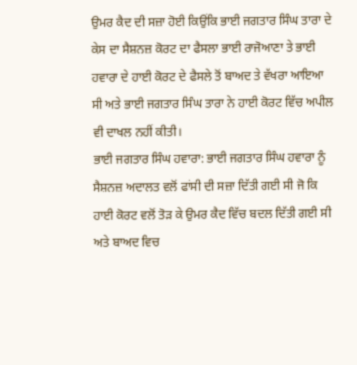ਉਮਰ ਕੈਦ ਦੀ ਸਜ਼ਾ ਹੋਈ ਕਿਉਂਕਿ ਭਾਈ ਜਗਤਾਰ ਸਿੰਘ ਤਾਰਾ ਦੇ ਕੇਸ ਦਾ ਸੈਸ਼ਨਜ਼ ਕੋਰਟ ਦਾ ਫੈਸਲਾ ਭਾਈ ਰਾਜੋਆਣਾ ਤੇ ਭਾਈ ਹਵਾਰਾ ਦੇ ਹਾਈ ਕੋਰਟ ਦੇ ਫੈਸਲੇ ਤੋਂ ਬਾਅਦ ਤੇ ਵੱਖਰਾ ਆਇਆ ਸੀ ਅਤੇ ਭਾਈ ਜਗਤਾਰ ਸਿੰਘ ਤਾਰਾ ਨੇ ਹਾਈ ਕੋਰਟ ਵਿੱਚ ਅਪੀਲ ਵੀ ਦਾਖਲ ਨਹੀਂ ਕੀਤੀ।
ਭਾਈ ਜਗਤਾਰ ਸਿੰਘ ਹਵਾਰਾ: ਭਾਈ ਜਗਤਾਰ ਸਿੰਘ ਹਵਾਰਾ ਨੂੰ ਸੈਸ਼ਨਜ਼ ਅਦਾਲਤ ਵਲੋਂ ਫਾਂਸੀ ਦੀ ਸਜ਼ਾ ਦਿੱਤੀ ਗਈ ਸੀ ਜੋ ਕਿ ਹਾਈ ਕੋਰਟ ਵਲੋਂ ਤੋੜ ਕੇ ਉਮਰ ਕੈਦ ਵਿੱਚ ਬਦਲ ਦਿੱਤੀ ਗਈ ਸੀ ਅਤੇ ਬਾਅਦ ਵਿਚ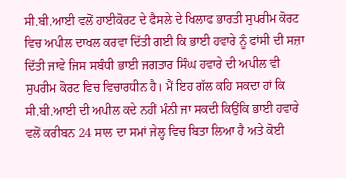ਸੀ.ਬੀ.ਆਈ ਵਲੋਂ ਹਾਈਕੋਰਟ ਦੇ ਫੈਸਲੇ ਦੇ ਖਿਲਾਫ ਭਾਰਤੀ ਸੁਪਰੀਮ ਕੋਰਟ ਵਿਚ ਅਪੀਲ ਦਾਖਲ ਕਰਵਾ ਦਿੱਤੀ ਗਈ ਕਿ ਭਾਈ ਹਵਾਰੇ ਨੂੰ ਫਾਂਸੀ ਦੀ ਸਜ਼ਾ ਦਿੱਤੀ ਜਾਵੇ ਜਿਸ ਸਬੰਧੀ ਭਾਈ ਜਗਤਾਰ ਸਿੰਘ ਹਵਾਰੇ ਦੀ ਅਪੀਲ ਵੀ ਸੁਪਰੀਮ ਕੋਰਟ ਵਿਚ ਵਿਚਾਰਧੀਨ ਹੈ। ਮੈਂ ਇਹ ਗੱਲ ਕਹਿ ਸਕਦਾ ਹਾਂ ਕਿ ਸੀ.ਬੀ.ਆਈ ਦੀ ਅਪੀਲ ਕਦੇ ਨਹੀਂ ਮੰਨੀ ਜਾ ਸਕਦੀ ਕਿਉਂਕਿ ਭਾਈ ਹਵਾਰੇ ਵਲੋਂ ਕਰੀਬਨ 24 ਸਾਲ ਦਾ ਸਮਾਂ ਜੇਲ੍ਹ ਵਿਚ ਬਿਤਾ ਲਿਆ ਹੈ ਅਤੇ ਕੋਈ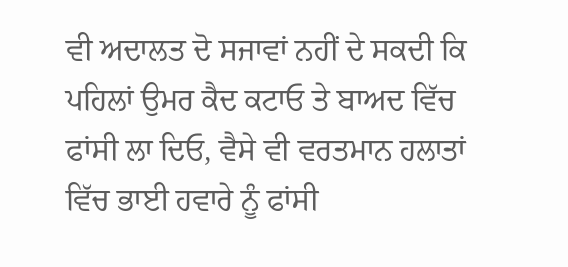ਵੀ ਅਦਾਲਤ ਦੋ ਸਜਾਵਾਂ ਨਹੀਂ ਦੇ ਸਕਦੀ ਕਿ ਪਹਿਲਾਂ ਉਮਰ ਕੈਦ ਕਟਾਓ ਤੇ ਬਾਅਦ ਵਿੱਚ ਫਾਂਸੀ ਲਾ ਦਿਓ, ਵੈਸੇ ਵੀ ਵਰਤਮਾਨ ਹਲਾਤਾਂ ਵਿੱਚ ਭਾਈ ਹਵਾਰੇ ਨੂੰ ਫਾਂਸੀ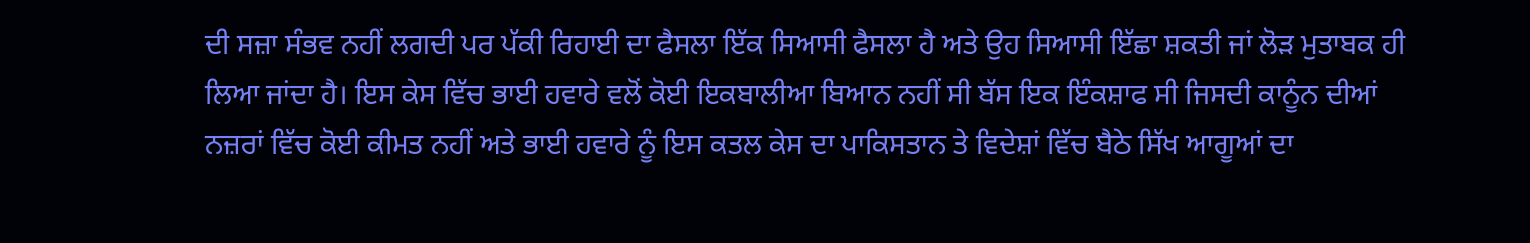ਦੀ ਸਜ਼ਾ ਸੰਭਵ ਨਹੀਂ ਲਗਦੀ ਪਰ ਪੱਕੀ ਰਿਹਾਈ ਦਾ ਫੈਸਲਾ ਇੱਕ ਸਿਆਸੀ ਫੈਸਲਾ ਹੈ ਅਤੇ ਉਹ ਸਿਆਸੀ ਇੱਛਾ ਸ਼ਕਤੀ ਜਾਂ ਲੋੜ ਮੁਤਾਬਕ ਹੀ ਲਿਆ ਜਾਂਦਾ ਹੈ। ਇਸ ਕੇਸ ਵਿੱਚ ਭਾਈ ਹਵਾਰੇ ਵਲੋਂ ਕੋਈ ਇਕਬਾਲੀਆ ਬਿਆਨ ਨਹੀਂ ਸੀ ਬੱਸ ਇਕ ਇੰਕਸ਼ਾਫ ਸੀ ਜਿਸਦੀ ਕਾਨੂੰਨ ਦੀਆਂ ਨਜ਼ਰਾਂ ਵਿੱਚ ਕੋਈ ਕੀਮਤ ਨਹੀਂ ਅਤੇ ਭਾਈ ਹਵਾਰੇ ਨੂੰ ਇਸ ਕਤਲ ਕੇਸ ਦਾ ਪਾਕਿਸਤਾਨ ਤੇ ਵਿਦੇਸ਼ਾਂ ਵਿੱਚ ਬੈਠੇ ਸਿੱਖ ਆਗੂਆਂ ਦਾ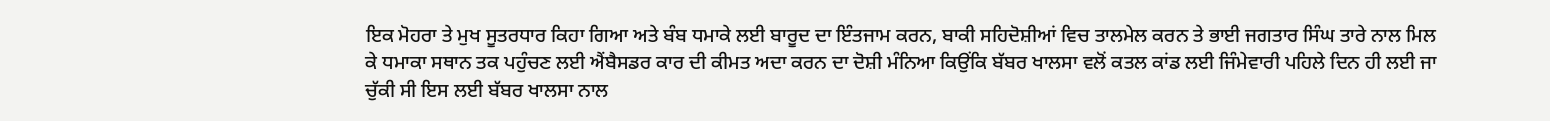ਇਕ ਮੋਹਰਾ ਤੇ ਮੁਖ ਸੂਤਰਧਾਰ ਕਿਹਾ ਗਿਆ ਅਤੇ ਬੰਬ ਧਮਾਕੇ ਲਈ ਬਾਰੂਦ ਦਾ ਇੰਤਜਾਮ ਕਰਨ, ਬਾਕੀ ਸਹਿਦੋਸ਼ੀਆਂ ਵਿਚ ਤਾਲਮੇਲ ਕਰਨ ਤੇ ਭਾਈ ਜਗਤਾਰ ਸਿੰਘ ਤਾਰੇ ਨਾਲ ਮਿਲ ਕੇ ਧਮਾਕਾ ਸਥਾਨ ਤਕ ਪਹੁੰਚਣ ਲਈ ਐਂਬੈਸਡਰ ਕਾਰ ਦੀ ਕੀਮਤ ਅਦਾ ਕਰਨ ਦਾ ਦੋਸ਼ੀ ਮੰਨਿਆ ਕਿਉਂਕਿ ਬੱਬਰ ਖਾਲਸਾ ਵਲੋਂ ਕਤਲ ਕਾਂਡ ਲਈ ਜਿੰਮੇਵਾਰੀ ਪਹਿਲੇ ਦਿਨ ਹੀ ਲਈ ਜਾ ਚੁੱਕੀ ਸੀ ਇਸ ਲਈ ਬੱਬਰ ਖਾਲਸਾ ਨਾਲ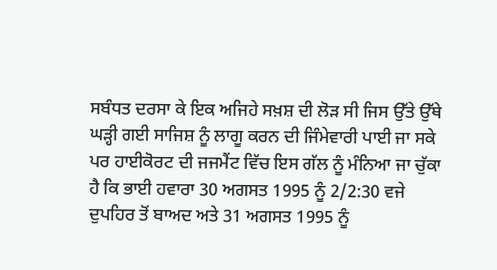ਸਬੰਧਤ ਦਰਸਾ ਕੇ ਇਕ ਅਜਿਹੇ ਸਖ਼ਸ਼ ਦੀ ਲੋੜ ਸੀ ਜਿਸ ਉੱਤੇ ਉੱਥੇ ਘੜ੍ਹੀ ਗਈ ਸਾਜਿਸ਼ ਨੂੰ ਲਾਗੂ ਕਰਨ ਦੀ ਜਿੰਮੇਵਾਰੀ ਪਾਈ ਜਾ ਸਕੇ ਪਰ ਹਾਈਕੋਰਟ ਦੀ ਜਜਮੈਂਟ ਵਿੱਚ ਇਸ ਗੱਲ ਨੂੰ ਮੰਨਿਆ ਜਾ ਚੁੱਕਾ ਹੈ ਕਿ ਭਾਈ ਹਵਾਰਾ 30 ਅਗਸਤ 1995 ਨੂੰ 2/2:30 ਵਜੇ ਦੁਪਹਿਰ ਤੋਂ ਬਾਅਦ ਅਤੇ 31 ਅਗਸਤ 1995 ਨੂੰ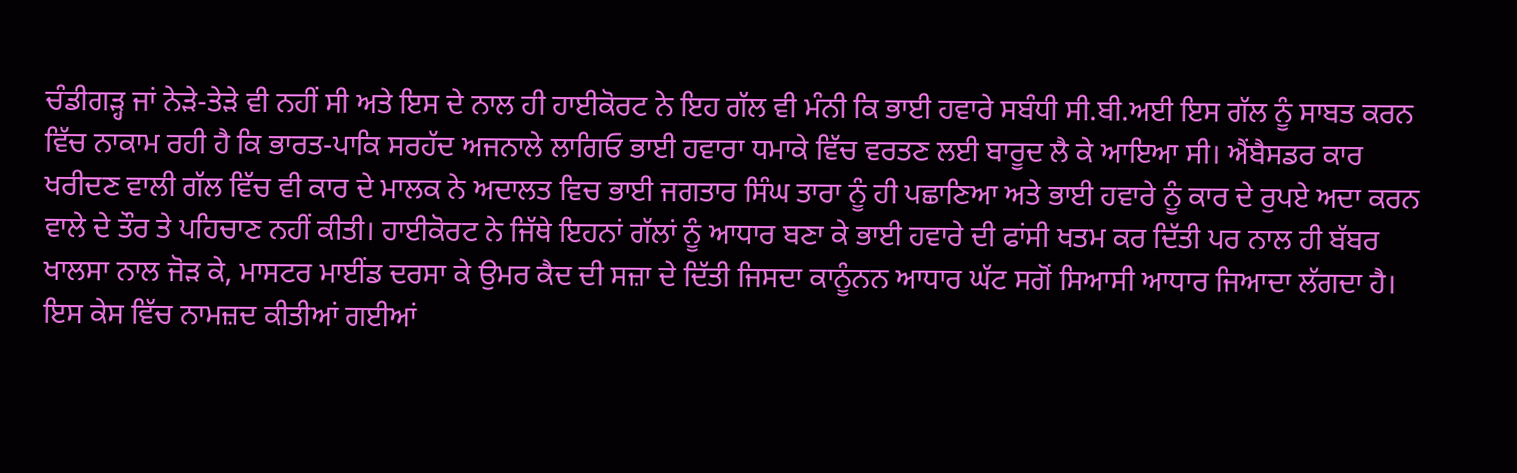ਚੰਡੀਗੜ੍ਹ ਜਾਂ ਨੇੜੇ-ਤੇੜੇ ਵੀ ਨਹੀਂ ਸੀ ਅਤੇ ਇਸ ਦੇ ਨਾਲ ਹੀ ਹਾਈਕੋਰਟ ਨੇ ਇਹ ਗੱਲ ਵੀ ਮੰਨੀ ਕਿ ਭਾਈ ਹਵਾਰੇ ਸਬੰਧੀ ਸੀ.ਬੀ.ਅਈ ਇਸ ਗੱਲ ਨੂੰ ਸਾਬਤ ਕਰਨ ਵਿੱਚ ਨਾਕਾਮ ਰਹੀ ਹੈ ਕਿ ਭਾਰਤ-ਪਾਕਿ ਸਰਹੱਦ ਅਜਨਾਲੇ ਲਾਗਿਓ ਭਾਈ ਹਵਾਰਾ ਧਮਾਕੇ ਵਿੱਚ ਵਰਤਣ ਲਈ ਬਾਰੂਦ ਲੈ ਕੇ ਆਇਆ ਸੀ। ਐਂਬੈਸਡਰ ਕਾਰ ਖਰੀਦਣ ਵਾਲੀ ਗੱਲ ਵਿੱਚ ਵੀ ਕਾਰ ਦੇ ਮਾਲਕ ਨੇ ਅਦਾਲਤ ਵਿਚ ਭਾਈ ਜਗਤਾਰ ਸਿੰਘ ਤਾਰਾ ਨੂੰ ਹੀ ਪਛਾਣਿਆ ਅਤੇ ਭਾਈ ਹਵਾਰੇ ਨੂੰ ਕਾਰ ਦੇ ਰੁਪਏ ਅਦਾ ਕਰਨ ਵਾਲੇ ਦੇ ਤੌਰ ਤੇ ਪਹਿਚਾਣ ਨਹੀਂ ਕੀਤੀ। ਹਾਈਕੋਰਟ ਨੇ ਜਿੱਥੇ ਇਹਨਾਂ ਗੱਲਾਂ ਨੂੰ ਆਧਾਰ ਬਣਾ ਕੇ ਭਾਈ ਹਵਾਰੇ ਦੀ ਫਾਂਸੀ ਖਤਮ ਕਰ ਦਿੱਤੀ ਪਰ ਨਾਲ ਹੀ ਬੱਬਰ ਖਾਲਸਾ ਨਾਲ ਜੋੜ ਕੇ, ਮਾਸਟਰ ਮਾਈਂਡ ਦਰਸਾ ਕੇ ਉਮਰ ਕੈਦ ਦੀ ਸਜ਼ਾ ਦੇ ਦਿੱਤੀ ਜਿਸਦਾ ਕਾਨੂੰਨਨ ਆਧਾਰ ਘੱਟ ਸਗੋਂ ਸਿਆਸੀ ਆਧਾਰ ਜਿਆਦਾ ਲੱਗਦਾ ਹੈ।
ਇਸ ਕੇਸ ਵਿੱਚ ਨਾਮਜ਼ਦ ਕੀਤੀਆਂ ਗਈਆਂ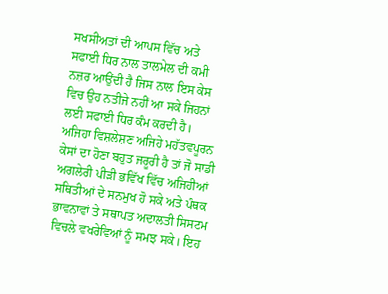ਸਖਸੀਅਤਾਂ ਦੀ ਆਪਸ ਵਿੱਚ ਅਤੇ ਸਫਾਈ ਧਿਰ ਨਾਲ ਤਾਲਮੇਲ ਦੀ ਕਮੀ ਨਜ਼ਰ ਆਉਂਦੀ ਹੈ ਜਿਸ ਨਾਲ ਇਸ ਕੇਸ ਵਿਚ ਉਹ ਨਤੀਜੇ ਨਹੀਂ ਆ ਸਕੇ ਜਿਹਨਾਂ ਲਈ ਸਫਾਈ ਧਿਰ ਕੰਮ ਕਰਦੀ ਹੈ। ਅਜਿਹਾ ਵਿਸ਼ਲੇਸ਼ਣ ਅਜਿਹੇ ਮਹੱਤਵਪੂਰਨ ਕੇਸਾਂ ਦਾ ਹੋਣਾ ਬਹੁਤ ਜਰੂਰੀ ਹੈ ਤਾਂ ਜੋ ਸਾਡੀ ਅਗਲੇਰੀ ਪੀੜੀ ਭਵਿੱਖ ਵਿੱਚ ਅਜਿਹੀਆਂ ਸਥਿਤੀਆਂ ਦੇ ਸਨਮੁਖ ਹੋ ਸਕੇ ਅਤੇ ਪੰਥਕ ਭਾਵਨਾਵਾਂ ਤੇ ਸਥਾਪਤ ਅਦਾਲਤੀ ਸਿਸਟਮ ਵਿਚਲੇ ਵਖਰੇਵਿਆਂ ਨੂੰ ਸਮਝ ਸਕੇ। ਇਹ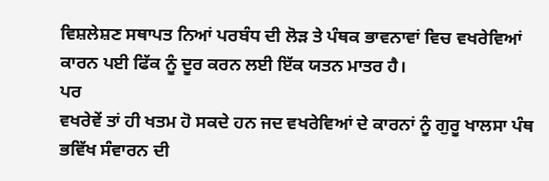ਵਿਸ਼ਲੇਸ਼ਣ ਸਥਾਪਤ ਨਿਆਂ ਪਰਬੰਧ ਦੀ ਲੋੜ ਤੇ ਪੰਥਕ ਭਾਵਨਾਵਾਂ ਵਿਚ ਵਖਰੇਵਿਆਂ ਕਾਰਨ ਪਈ ਫਿੱਕ ਨੂੰ ਦੂਰ ਕਰਨ ਲਈ ਇੱਕ ਯਤਨ ਮਾਤਰ ਹੈ।
ਪਰ
ਵਖਰੇਵੇਂ ਤਾਂ ਹੀ ਖਤਮ ਹੋ ਸਕਦੇ ਹਨ ਜਦ ਵਖਰੇਵਿਆਂ ਦੇ ਕਾਰਨਾਂ ਨੂੰ ਗੁਰੂ ਖਾਲਸਾ ਪੰਥ ਭਵਿੱਖ ਸੰਵਾਰਨ ਦੀ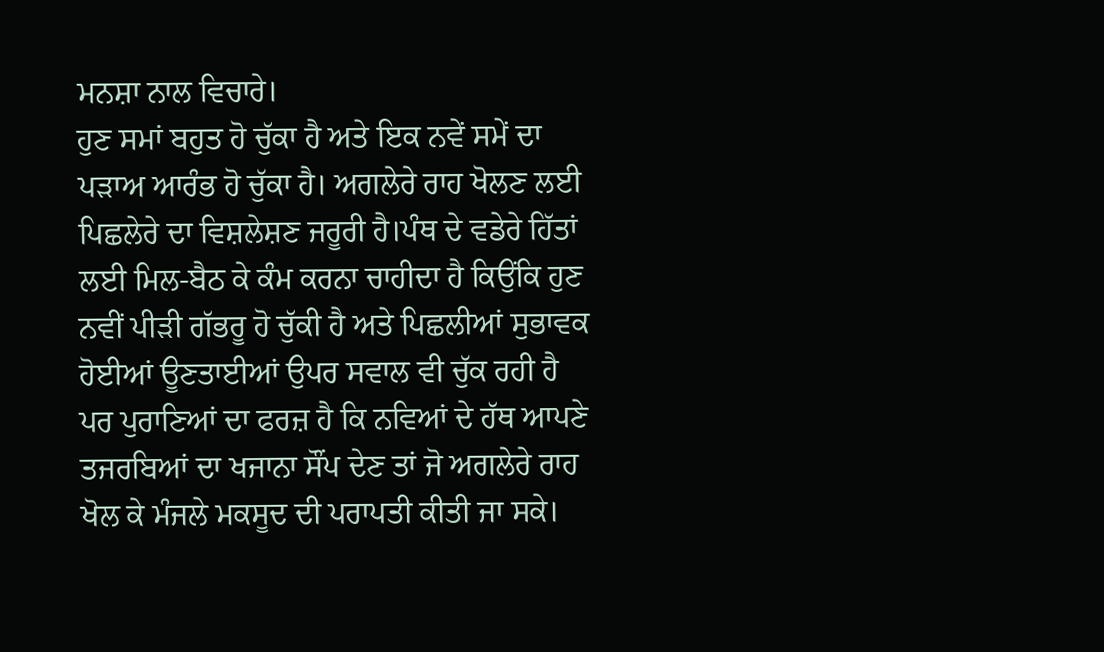ਮਨਸ਼ਾ ਨਾਲ ਵਿਚਾਰੇ।
ਹੁਣ ਸਮਾਂ ਬਹੁਤ ਹੋ ਚੁੱਕਾ ਹੈ ਅਤੇ ਇਕ ਨਵੇਂ ਸਮੇਂ ਦਾ ਪੜਾਅ ਆਰੰਭ ਹੋ ਚੁੱਕਾ ਹੈ। ਅਗਲੇਰੇ ਰਾਹ ਖੋਲਣ ਲਈ ਪਿਛਲੇਰੇ ਦਾ ਵਿਸ਼ਲੇਸ਼ਣ ਜਰੂਰੀ ਹੈ।ਪੰਥ ਦੇ ਵਡੇਰੇ ਹਿੱਤਾਂ ਲਈ ਮਿਲ-ਬੈਠ ਕੇ ਕੰਮ ਕਰਨਾ ਚਾਹੀਦਾ ਹੈ ਕਿਉਂਕਿ ਹੁਣ ਨਵੀਂ ਪੀੜੀ ਗੱਭਰੂ ਹੋ ਚੁੱਕੀ ਹੈ ਅਤੇ ਪਿਛਲੀਆਂ ਸੁਭਾਵਕ ਹੋਈਆਂ ਊਣਤਾਈਆਂ ਉਪਰ ਸਵਾਲ ਵੀ ਚੁੱਕ ਰਹੀ ਹੈ ਪਰ ਪੁਰਾਣਿਆਂ ਦਾ ਫਰਜ਼ ਹੈ ਕਿ ਨਵਿਆਂ ਦੇ ਹੱਥ ਆਪਣੇ ਤਜਰਬਿਆਂ ਦਾ ਖਜਾਨਾ ਸੌਂਪ ਦੇਣ ਤਾਂ ਜੋ ਅਗਲੇਰੇ ਰਾਹ ਖੋਲ ਕੇ ਮੰਜਲੇ ਮਕਸੂਦ ਦੀ ਪਰਾਪਤੀ ਕੀਤੀ ਜਾ ਸਕੇ।